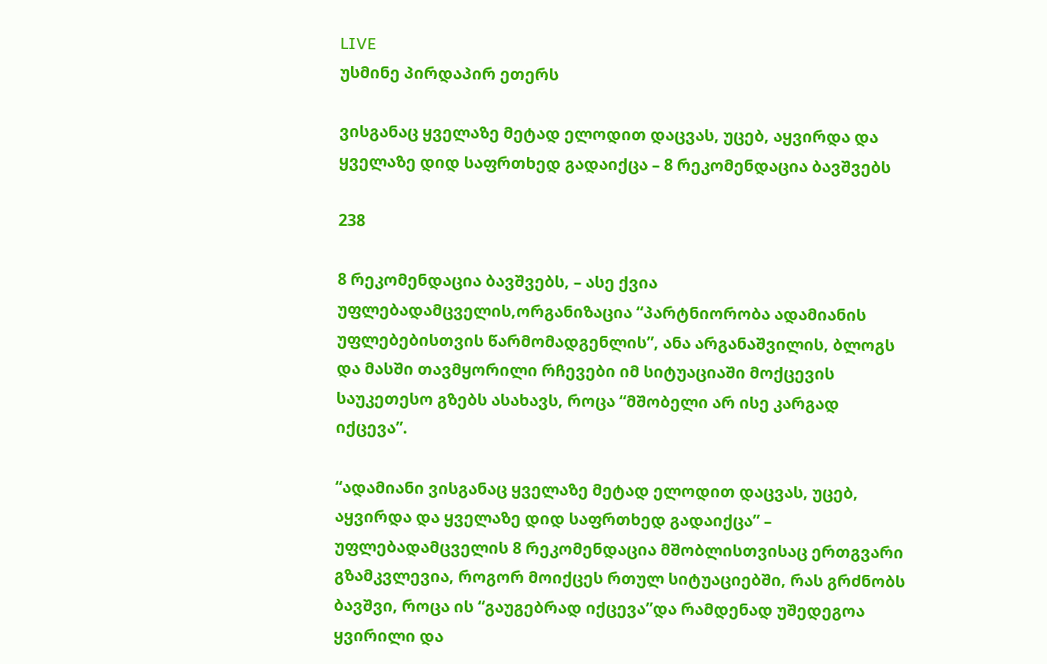LIVE
უსმინე პირდაპირ ეთერს

ვისგანაც ყველაზე მეტად ელოდით დაცვას, უცებ, აყვირდა და ყველაზე დიდ საფრთხედ გადაიქცა – 8 რეკომენდაცია ბავშვებს

238

8 რეკომენდაცია ბავშვებს, – ასე ქვია უფლებადამცველის,ორგანიზაცია “პარტნიორობა ადამიანის უფლებებისთვის წარმომადგენლის”, ანა არგანაშვილის, ბლოგს და მასში თავმყორილი რჩევები იმ სიტუაციაში მოქცევის საუკეთესო გზებს ასახავს, როცა “მშობელი არ ისე კარგად იქცევა”.

“ადამიანი ვისგანაც ყველაზე მეტად ელოდით დაცვას, უცებ, აყვირდა და ყველაზე დიდ საფრთხედ გადაიქცა” – უფლებადამცველის 8 რეკომენდაცია მშობლისთვისაც ერთგვარი გზამკვლევია, როგორ მოიქცეს რთულ სიტუაციებში, რას გრძნობს ბავშვი, როცა ის “გაუგებრად იქცევა”და რამდენად უშედეგოა ყვირილი და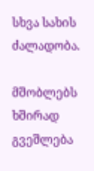სხვა სახის ძალადობა.

მშობლებს ხშირად გვეშლება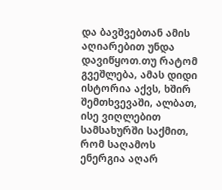და ბავშვებთან ამის აღიარებით უნდა დავიწყოთ.თუ რატომ გვეშლება, ამას დიდი ისტორია აქვს, ხშირ შემთხვევაში, ალბათ, ისე ვიღლებით სამსახურში საქმით, რომ საღამოს ენერგია აღარ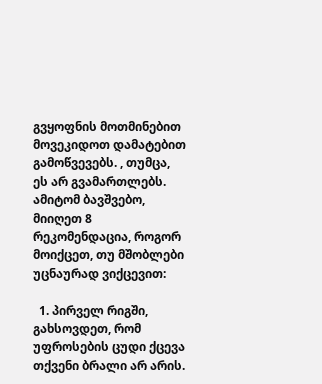გვყოფნის მოთმინებით მოვეკიდოთ დამატებით გამოწვევებს. , თუმცა, ეს არ გვამართლებს. ამიტომ ბავშვებო, მიიღეთ 8 რეკომენდაცია, როგორ მოიქცეთ, თუ მშობლები უცნაურად ვიქცევით:

  1. პირველ რიგში, გახსოვდეთ, რომ უფროსების ცუდი ქცევა თქვენი ბრალი არ არის.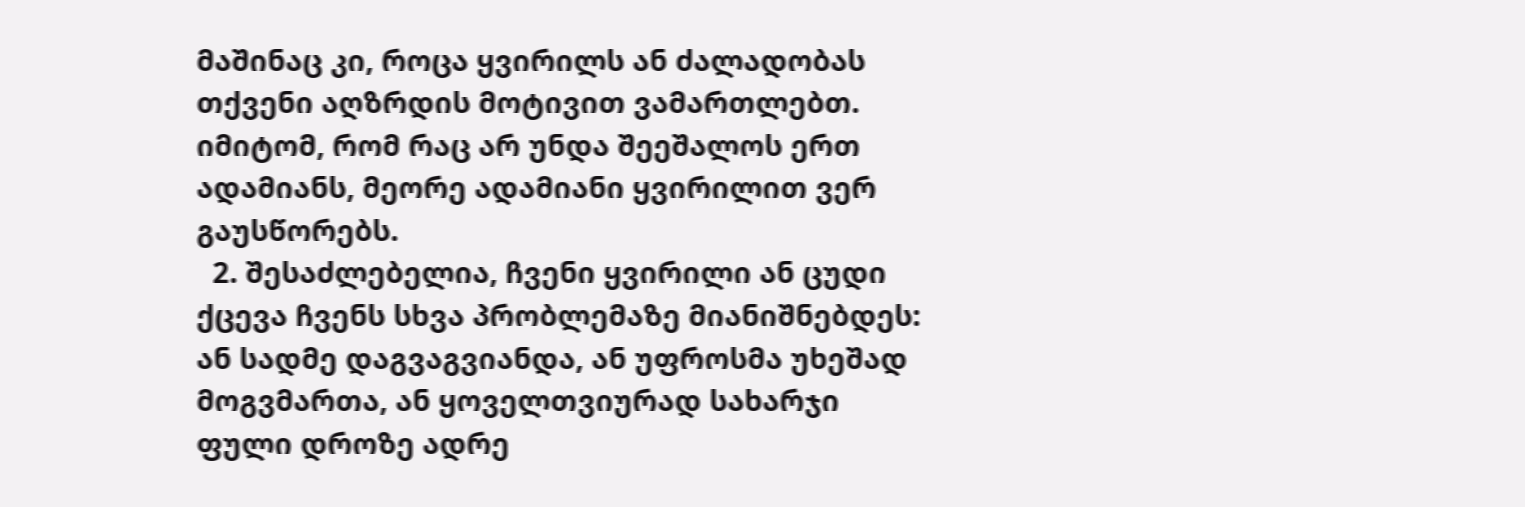მაშინაც კი, როცა ყვირილს ან ძალადობას თქვენი აღზრდის მოტივით ვამართლებთ. იმიტომ, რომ რაც არ უნდა შეეშალოს ერთ ადამიანს, მეორე ადამიანი ყვირილით ვერ გაუსწორებს.
  2. შესაძლებელია, ჩვენი ყვირილი ან ცუდი ქცევა ჩვენს სხვა პრობლემაზე მიანიშნებდეს: ან სადმე დაგვაგვიანდა, ან უფროსმა უხეშად მოგვმართა, ან ყოველთვიურად სახარჯი ფული დროზე ადრე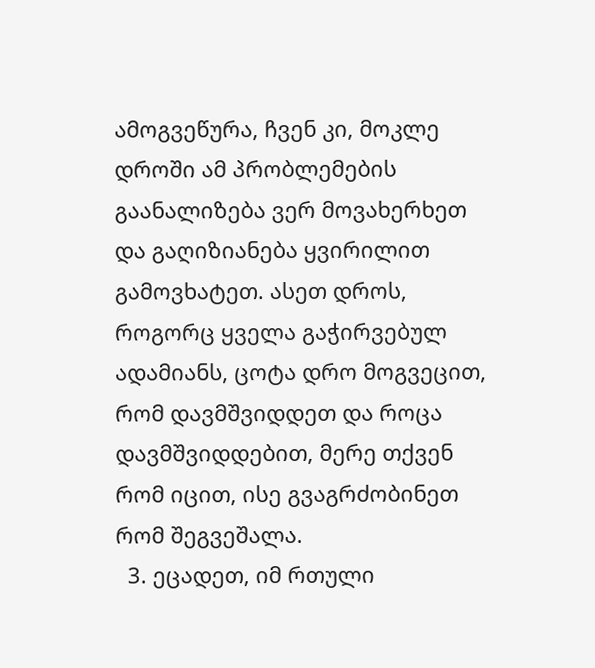ამოგვეწურა, ჩვენ კი, მოკლე დროში ამ პრობლემების გაანალიზება ვერ მოვახერხეთ  და გაღიზიანება ყვირილით გამოვხატეთ. ასეთ დროს, როგორც ყველა გაჭირვებულ ადამიანს, ცოტა დრო მოგვეცით, რომ დავმშვიდდეთ და როცა დავმშვიდდებით, მერე თქვენ რომ იცით, ისე გვაგრძობინეთ რომ შეგვეშალა.
  3. ეცადეთ, იმ რთული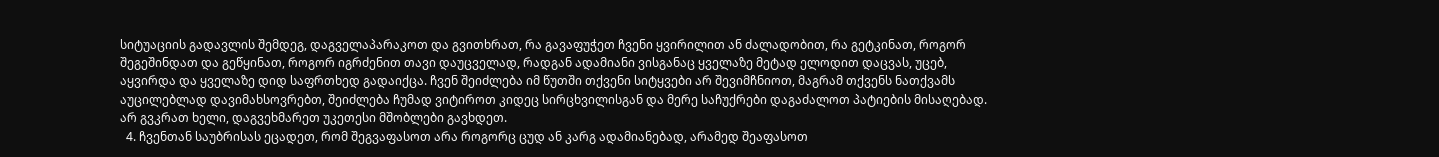სიტუაციის გადავლის შემდეგ, დაგველაპარაკოთ და გვითხრათ, რა გავაფუჭეთ ჩვენი ყვირილით ან ძალადობით, რა გეტკინათ, როგორ შეგეშინდათ და გეწყინათ, როგორ იგრძენით თავი დაუცველად, რადგან ადამიანი ვისგანაც ყველაზე მეტად ელოდით დაცვას, უცებ, აყვირდა და ყველაზე დიდ საფრთხედ გადაიქცა. ჩვენ შეიძლება იმ წუთში თქვენი სიტყვები არ შევიმჩნიოთ, მაგრამ თქვენს ნათქვამს აუცილებლად დავიმახსოვრებთ, შეიძლება ჩუმად ვიტიროთ კიდეც სირცხვილისგან და მერე საჩუქრები დაგაძალოთ პატიების მისაღებად. არ გვკრათ ხელი, დაგვეხმარეთ უკეთესი მშობლები გავხდეთ.
  4. ჩვენთან საუბრისას ეცადეთ, რომ შეგვაფასოთ არა როგორც ცუდ ან კარგ ადამიანებად, არამედ შეაფასოთ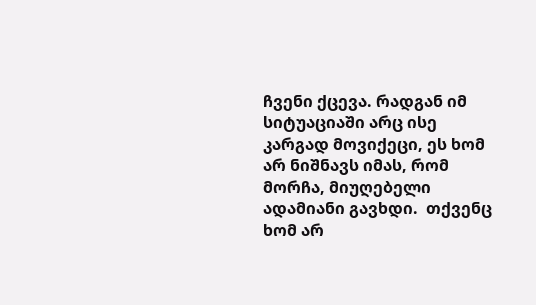ჩვენი ქცევა. რადგან იმ სიტუაციაში არც ისე კარგად მოვიქეცი, ეს ხომ არ ნიშნავს იმას, რომ მორჩა, მიუღებელი ადამიანი გავხდი.  თქვენც ხომ არ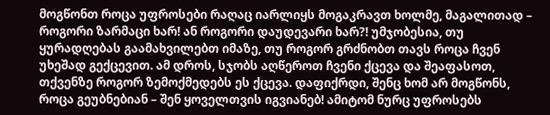მოგწონთ როცა უფროსები რაღაც იარლიყს მოგაკრავთ ხოლმე, მაგალითად – როგორი ზარმაცი ხარ! ან როგორი დაუდევარი ხარ?! უმჯობესია, თუ ყურადღებას გაამახვილებთ იმაზე, თუ როგორ გრძნობთ თავს როცა ჩვენ უხეშად გექცევით. ამ დროს, სჯობს აღწეროთ ჩვენი ქცევა და შეაფასოთ, თქვენზე როგორ ზემოქმედებს ეს ქცევა. დაფიქრდი, შენც ხომ არ მოგწონს, როცა გეუბნებიან – შენ ყოველთვის იგვიანებ! ამიტომ ნურც უფროსებს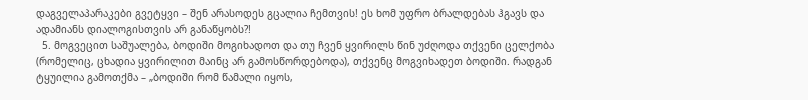დაგველაპარაკები გვეტყვი – შენ არასოდეს გცალია ჩემთვის! ეს ხომ უფრო ბრალდებას ჰგავს და ადამიანს დიალოგისთვის არ განაწყობს?!
  5. მოგვეცით საშუალება, ბოდიში მოგიხადოთ და თუ ჩვენ ყვირილს წინ უძღოდა თქვენი ცელქობა (რომელიც, ცხადია ყვირილით მაინც არ გამოსწორდებოდა), თქვენც მოგვიხადეთ ბოდიში. რადგან ტყუილია გამოთქმა – „ბოდიში რომ წამალი იყოს,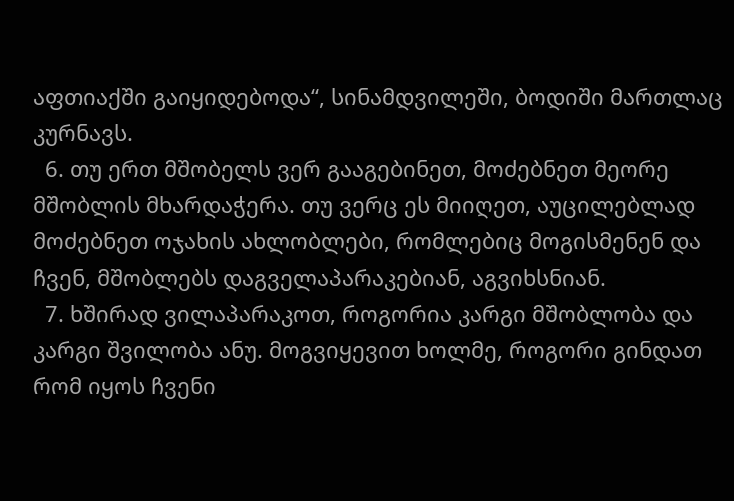აფთიაქში გაიყიდებოდა“, სინამდვილეში, ბოდიში მართლაც კურნავს.
  6. თუ ერთ მშობელს ვერ გააგებინეთ, მოძებნეთ მეორე მშობლის მხარდაჭერა. თუ ვერც ეს მიიღეთ, აუცილებლად მოძებნეთ ოჯახის ახლობლები, რომლებიც მოგისმენენ და ჩვენ, მშობლებს დაგველაპარაკებიან, აგვიხსნიან.
  7. ხშირად ვილაპარაკოთ, როგორია კარგი მშობლობა და კარგი შვილობა ანუ. მოგვიყევით ხოლმე, როგორი გინდათ რომ იყოს ჩვენი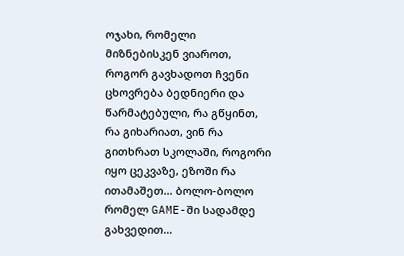ოჯახი, რომელი მიზნებისკენ ვიაროთ, როგორ გავხადოთ ჩვენი ცხოვრება ბედნიერი და წარმატებული, რა გწყინთ, რა გიხარიათ, ვინ რა გითხრათ სკოლაში, როგორი იყო ცეკვაზე, ეზოში რა ითამაშეთ… ბოლო-ბოლო რომელ GAME-ში სადამდე გახვედით…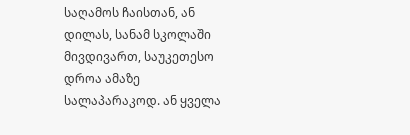საღამოს ჩაისთან, ან დილას, სანამ სკოლაში მივდივართ, საუკეთესო დროა ამაზე სალაპარაკოდ. ან ყველა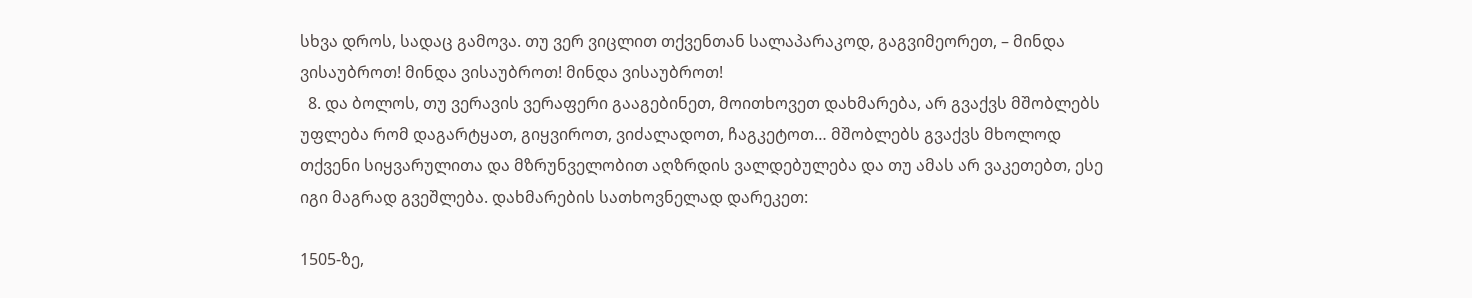სხვა დროს, სადაც გამოვა. თუ ვერ ვიცლით თქვენთან სალაპარაკოდ, გაგვიმეორეთ, – მინდა ვისაუბროთ! მინდა ვისაუბროთ! მინდა ვისაუბროთ!
  8. და ბოლოს, თუ ვერავის ვერაფერი გააგებინეთ, მოითხოვეთ დახმარება, არ გვაქვს მშობლებს უფლება რომ დაგარტყათ, გიყვიროთ, ვიძალადოთ, ჩაგკეტოთ… მშობლებს გვაქვს მხოლოდ თქვენი სიყვარულითა და მზრუნველობით აღზრდის ვალდებულება და თუ ამას არ ვაკეთებთ, ესე იგი მაგრად გვეშლება. დახმარების სათხოვნელად დარეკეთ:

1505-ზე,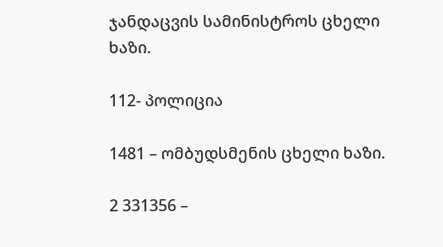ჯანდაცვის სამინისტროს ცხელი ხაზი.

112- პოლიცია

1481 – ომბუდსმენის ცხელი ხაზი.

2 331356 –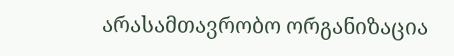არასამთავრობო ორგანიზაცია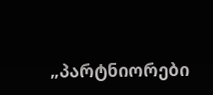„პარტნიორები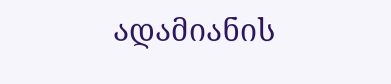ადამიანის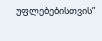უფლებებისთვის”